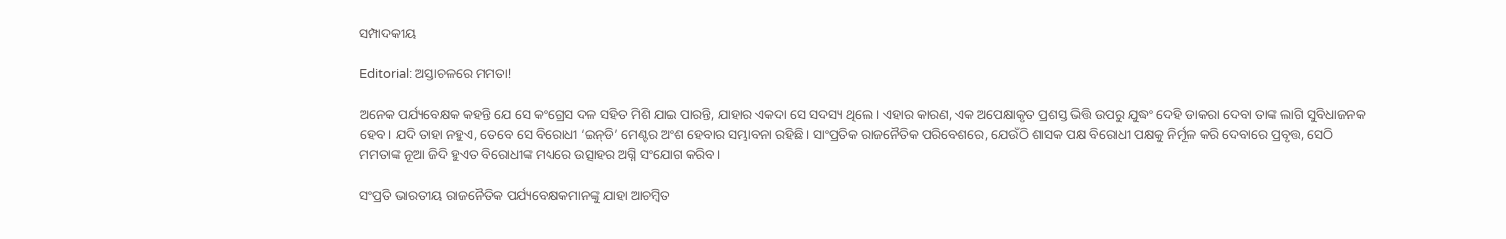ସମ୍ପାଦକୀୟ

Editorial: ଅସ୍ତାଚଳରେ ମମତା!

ଅନେକ ପର୍ଯ୍ୟବେକ୍ଷକ କହନ୍ତି ଯେ ସେ କଂଗ୍ରେସ ଦଳ ସହିତ ମିଶି ଯାଇ ପାରନ୍ତି, ଯାହାର ଏକଦା ସେ ସଦସ୍ୟ ଥିଲେ। ଏହାର କାରଣ, ଏକ ଅପେକ୍ଷାକୃତ ପ୍ରଶସ୍ତ ଭିତ୍ତି ଉପରୁ ଯୁଦ୍ଧଂ ଦେହି ଡାକରା ଦେବା ତାଙ୍କ ଲାଗି ସୁବିଧାଜନକ ହେବ। ଯଦି ତାହା ନହୁଏ, ତେବେ ସେ ବିରୋଧୀ ‘ଇନ୍‌ଡି’ ମେଣ୍ଟର ଅଂଶ ହେବାର ସମ୍ଭାବନା ରହିଛି। ସାଂପ୍ରତିକ ରାଜନୈତିକ ପରିବେଶରେ, ଯେଉଁଠି ଶାସକ ପକ୍ଷ ବିରୋଧୀ ପକ୍ଷକୁ ନିର୍ମୂଳ କରି ଦେବାରେ ପ୍ରବୃତ୍ତ, ସେଠି ମମତାଙ୍କ ନୂଆ ଜିଦି ହୁଏତ ବିରୋଧୀଙ୍କ ମଧ୍ୟରେ ଉତ୍ସାହର ଅଗ୍ନି ସଂଯୋଗ କରିବ।

ସଂପ୍ରତି ଭାରତୀୟ ରାଜନୈତିକ ପର୍ଯ୍ୟବେକ୍ଷକମାନଙ୍କୁ ଯାହା ଆଚମ୍ବିତ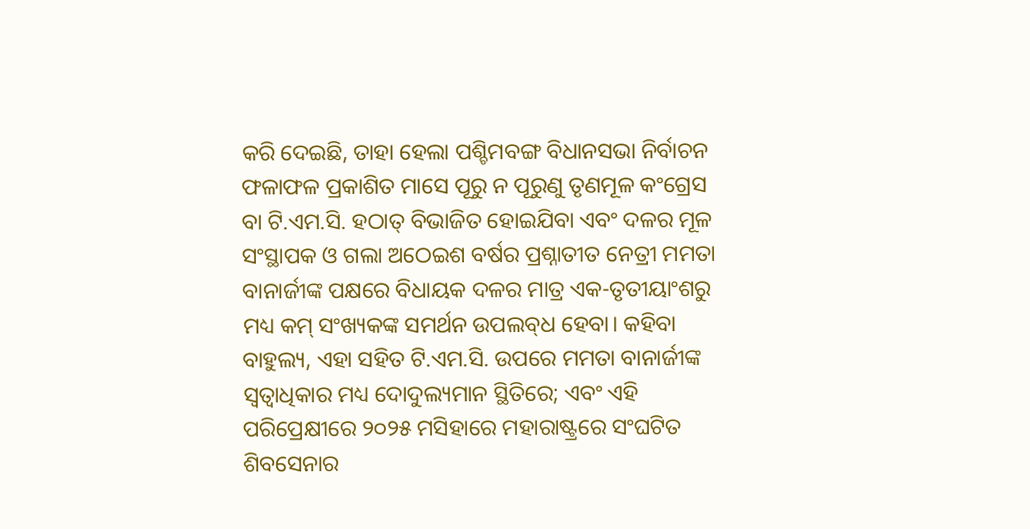କରି ଦେଇଛି, ତାହା ହେଲା ପଶ୍ଚିମବଙ୍ଗ ବିଧାନସଭା ନିର୍ବାଚନ ଫଳାଫଳ ପ୍ରକାଶିତ ମାସେ ପୂରୁ ନ ପୂରୁଣୁ ତୃଣମୂଳ କଂଗ୍ରେସ ବା ଟି.ଏମ.ସି. ହଠାତ୍‌ ବିଭାଜିତ ହୋଇଯିବା ଏବଂ ଦଳର ମୂଳ ସଂସ୍ଥାପକ ଓ ଗଲା ଅଠେଇଶ ବର୍ଷର ପ୍ରଶ୍ନାତୀତ ନେତ୍ରୀ ମମତା ବାନାର୍ଜୀଙ୍କ ପକ୍ଷରେ ବିଧାୟକ ଦଳର ମାତ୍ର ଏକ-ତୃତୀୟାଂଶରୁ ମଧ୍ୟ କମ୍‌ ସଂଖ୍ୟକଙ୍କ ସମର୍ଥନ ଉପଲବ୍‌ଧ ହେବା। କହିବା ବାହୁଲ୍ୟ, ଏହା ସହିତ ଟି.ଏମ.ସି. ଉପରେ ମମତା ବାନାର୍ଜୀଙ୍କ ସ୍ବତ୍ବାଧିକାର ମଧ୍ୟ ଦୋଦୁଲ୍ୟମାନ ସ୍ଥିତିରେ; ଏବଂ ଏହି ପରିପ୍ରେକ୍ଷୀରେ ୨୦୨୫ ମସିହାରେ ମହାରାଷ୍ଟ୍ରରେ ସଂଘଟିତ ଶିବସେନାର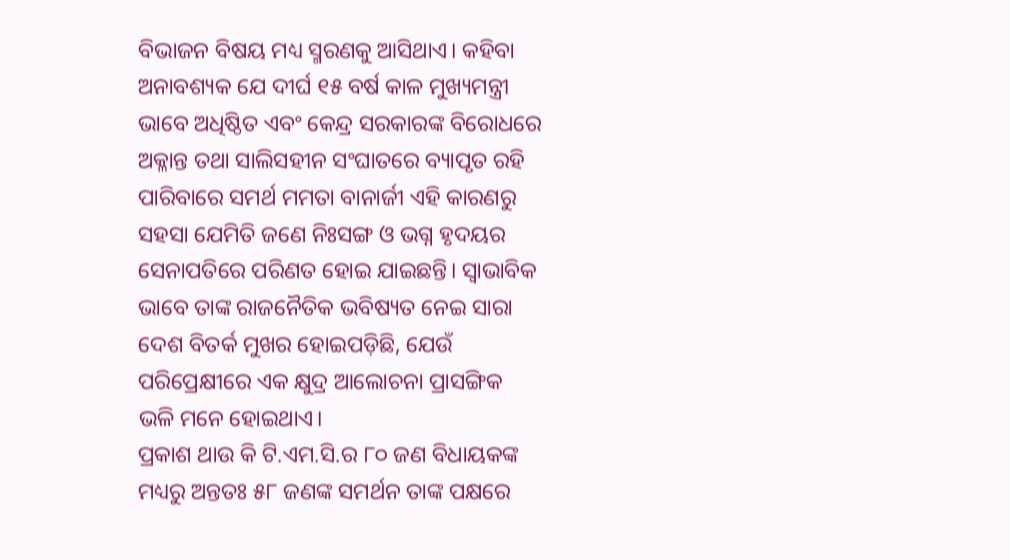ବିଭାଜନ ବିଷୟ ମଧ୍ୟ ସ୍ମରଣକୁ ଆସିଥାଏ। କହିବା ଅନାବଶ୍ୟକ ଯେ ଦୀର୍ଘ ୧୫ ବର୍ଷ କାଳ ମୁଖ୍ୟମନ୍ତ୍ରୀ ଭାବେ ଅଧିଷ୍ଠିତ ଏବଂ କେନ୍ଦ୍ର ସରକାରଙ୍କ ବିରୋଧରେ ଅକ୍ଳାନ୍ତ ତଥା ସାଲିସହୀନ ସଂଘାତରେ ବ୍ୟାପୃତ ରହି ପାରିବାରେ ସମର୍ଥ ମମତା ବାନାର୍ଜୀ ଏହି କାରଣରୁ ସହସା ଯେମିତି ଜଣେ ନିଃସଙ୍ଗ ଓ ଭଗ୍ନ ହୃଦୟର ସେନାପତିରେ ପରିଣତ ହୋଇ ଯାଇଛନ୍ତି। ସ୍ବାଭାବିକ ଭାବେ ତାଙ୍କ ରାଜନୈତିକ ଭବିଷ୍ୟତ ନେଇ ସାରା ଦେଶ ବିତର୍କ ମୁଖର ହୋଇପଡ଼ିଛି, ଯେଉଁ ପରିପ୍ରେକ୍ଷୀରେ ଏକ କ୍ଷୁଦ୍ର ଆଲୋଚନା ପ୍ରାସଙ୍ଗିକ ଭଳି ମନେ ହୋଇଥାଏ।
ପ୍ରକାଶ ଥାଉ କି ଟି.ଏମ.ସି.ର ୮୦ ଜଣ ବିଧାୟକଙ୍କ ମଧ୍ୟରୁ ଅନ୍ତତଃ ୫୮ ଜଣଙ୍କ ସମର୍ଥନ ତାଙ୍କ ପକ୍ଷରେ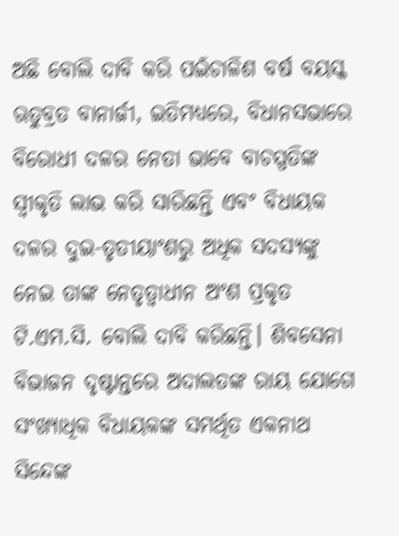ଅଛି ବୋଲି ଦାବି କରି ପଇଁଚାଳିଶ ବର୍ଷ ବୟସ୍କ ଋତୁବ୍ରତ ବାନାର୍ଜୀ, ଇତିମଧ୍ୟରେ, ବିଧାନସଭାରେ ବିରୋଧୀ ଦଳର ନେତା ଭାବେ ବାଚସ୍ପତିଙ୍କ ସ୍ବୀକୃତି ଲାଭ କରି ସାରିଛନ୍ତି ଏବଂ ବିଧାୟକ ଦଳର ଦୁଇ-ତୃତୀୟାଂଶରୁ ଅଧିକ ସଦସ୍ୟଙ୍କୁ ନେଇ ତାଙ୍କ ନେତୃତ୍ବାଧୀନ ଅଂଶ ପ୍ରକୃତ ଟି.ଏମ.ସି. ବୋଲି ଦାବି କରିଛନ୍ତି। ଶିବସେନା ବିଭାଜନ ଦୃଷ୍ଟାନ୍ତରେ ଅଦାଲତଙ୍କ ରାୟ ଯୋଗେ ସଂଖ୍ୟାଧିକ ବିଧାୟକଙ୍କ ସମର୍ଥିତ ଏକନାଥ ସିନ୍ଦେଙ୍କ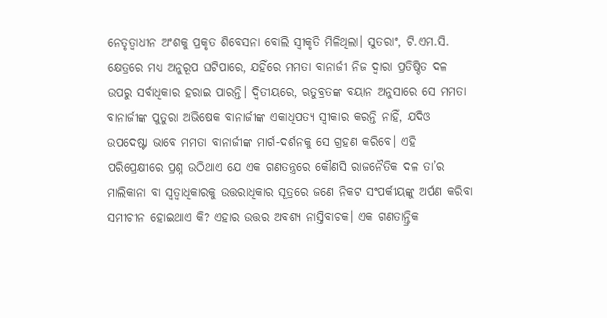ନେତୃତ୍ବାଧୀନ ଅଂଶକୁ ପ୍ରକୃତ ଶିବ‌େସନା ବୋଲି ସ୍ବୀକୃତି ମିଳିଥିଲା। ସୁତରାଂ, ଟି.ଏମ.ସି. କ୍ଷେତ୍ରରେ ମଧ୍ୟ ଅନୁରୂପ ଘଟିପାରେ, ଯହିଁରେ ମମତା ବାନାର୍ଜୀ ନିଜ ଦ୍ବାରା ପ୍ରତିଷ୍ଠିତ ଦଳ ଉପରୁ ସର୍ବାଧିକାର ହରାଇ ପାରନ୍ତି। ଦ୍ବିତୀୟରେ, ଋତୁବ୍ରତଙ୍କ ବୟାନ ଅନୁସାରେ ସେ ମମତା ବାନାର୍ଜୀଙ୍କ ପୁତୁରା ଅଭିଷେକ ବାନାର୍ଜୀଙ୍କ ଏକାଧିପତ୍ୟ ସ୍ବୀକାର କରନ୍ତି ନାହିଁ, ଯଦିଓ ଉପଦେଷ୍ଟା ଭାବେ ମମତା ବାନାର୍ଜୀଙ୍କ ମାର୍ଗ-ଦର୍ଶନକୁ ସେ ଗ୍ରହଣ କରିବେ। ଏହି ପରିପ୍ରେକ୍ଷୀରେ ପ୍ରଶ୍ନ ଉଠିଥାଏ ଯେ ଏକ ଗଣତନ୍ତ୍ରରେ କୌଣସି ରାଜନୈତିକ ଦଳ ତା’ର ମାଲିକାନା ବା ସ୍ବତ୍ବାଧିକାରକୁ ଉତ୍ତରାଧିକାର ସୂତ୍ରରେ ଜଣେ ନିକଟ ସଂପର୍କୀୟଙ୍କୁ ଅର୍ପଣ କରିବା ସମୀଚୀନ ହୋଇଥାଏ କି? ଏହାର ଉତ୍ତର ଅବଶ୍ୟ ନାସ୍ତିବାଚକ। ଏକ ଗଣତାନ୍ତ୍ରିକ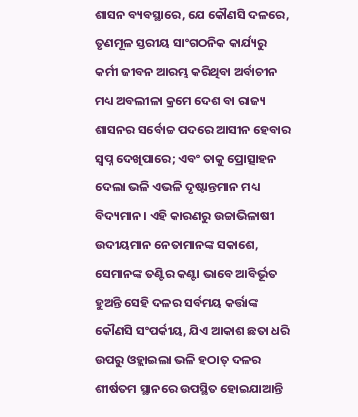ଶାସନ ବ୍ୟବସ୍ଥାରେ, ଯେ କୌଣସି ଦଳରେ, ତୃଣମୂଳ ସ୍ତରୀୟ ସାଂଗଠନିକ କାର୍ଯ୍ୟରୁ କର୍ମୀ ଜୀବନ ଆରମ୍ଭ କରିଥିବା ଅର୍ବାଚୀନ ମଧ୍ୟ ଅବଲୀଳା କ୍ରମେ ଦେଶ ବା ରାଜ୍ୟ ଶାସନର ସର୍ବୋଚ୍ଚ ପଦରେ ଆସୀନ ହେବାର ସ୍ବପ୍ନ ଦେଖିପାରେ; ଏବଂ ତାକୁ ପ୍ରୋତ୍ସାହନ ଦେଲା ଭଳି ଏଭଳି ଦୃଷ୍ଟାନ୍ତମାନ ମଧ୍ୟ ବିଦ୍ୟମାନ। ଏହି କାରଣରୁ ଉଚ୍ଚାଭିଳାଷୀ ଉଦୀୟମାନ ନେତାମାନଙ୍କ ସକାଶେ, ସେମାନଙ୍କ ତଣ୍ଟିର କଣ୍ଟା ଭାବେ ଆବିର୍ଭୂତ ହୁଅନ୍ତି ସେହି ଦଳର ସର୍ବମୟ କର୍ତ୍ତାଙ୍କ କୌଣସି ସଂପର୍କୀୟ, ଯିଏ ଆକାଶ ଛତା ଧରି ଉପରୁ ଓହ୍ଲାଇଲା ଭଳି ହଠାତ୍‌ ଦଳର ଶୀର୍ଷତମ ସ୍ଥାନରେ ଉପସ୍ଥିତ ହୋଇଯାଆନ୍ତି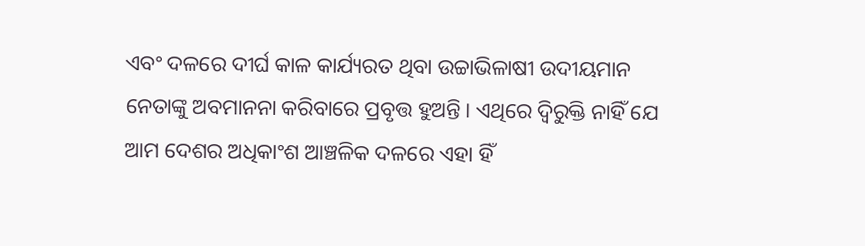ଏବଂ ଦଳରେ ଦୀର୍ଘ କାଳ କାର୍ଯ୍ୟରତ ଥିବା ଉଚ୍ଚାଭିଳାଷୀ ଉଦୀୟମାନ ନେତାଙ୍କୁ ଅବମାନନା କରିବାରେ ପ୍ରବୃତ୍ତ ହୁଅନ୍ତି। ଏଥିରେ ଦ୍ବିରୁକ୍ତି ନାହିଁ ଯେ ଆମ ଦେଶର ଅଧିକାଂଶ ଆଞ୍ଚଳିକ ଦଳରେ ଏହା ହିଁ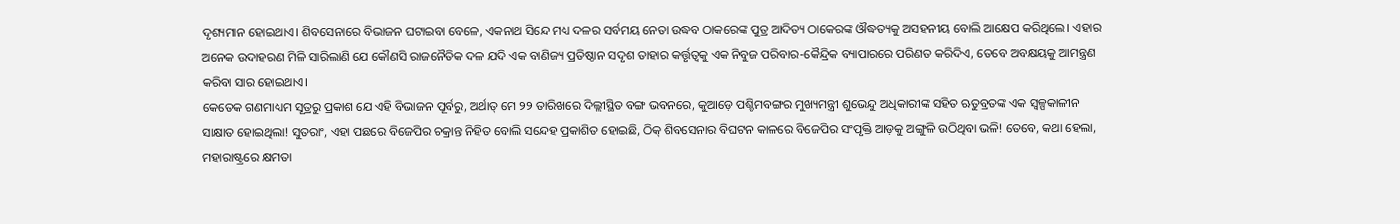ଦୃଶ୍ୟମାନ ହୋଇଥାଏ। ଶିବସେନାରେ ବିଭାଜନ ଘଟାଇବା ବେଳେ, ଏକନାଥ ସିନ୍ଦେ ମଧ୍ୟ ଦଳର ସର୍ବମୟ ନେତା ଉଦ୍ଧବ ଠାକରେଙ୍କ ପୁତ୍ର ଆଦିତ୍ୟ ଠାକେରଙ୍କ ଔଦ୍ଧତ୍ୟକୁ ଅସହନୀୟ ବୋଲି ଆକ୍ଷେପ କରିଥିଲେ। ଏହାର ଅନେକ ଉଦାହରଣ ମିଳି ସାରିଲାଣି ଯେ କୌଣସି ରାଜନୈତିକ ଦଳ ଯଦି ଏକ ବାଣିଜ୍ୟ ପ୍ରତିଷ୍ଠାନ ସଦୃଶ ତାହାର କର୍ତ୍ତୃତ୍ବକୁ ଏକ ନିବୁଜ ପରିବାର-କୈନ୍ଦ୍ରିକ ବ୍ୟାପାରରେ ପରିଣତ କରିଦିଏ, ତେବେ ଅବକ୍ଷୟକୁ ଆମନ୍ତ୍ରଣ କରିବା ସାର ହୋଇଥାଏ।
କେତେକ ଗଣମାଧ୍ୟମ ସୂତ୍ରରୁ ପ୍ରକାଶ ଯେ ଏହି ବିଭାଜନ ପୂର୍ବରୁ, ଅର୍ଥାତ୍‌ ମେ ୨୨ ତାରିଖରେ ଦିଲ୍ଲୀସ୍ଥିତ ବଙ୍ଗ ଭବନରେ, କୁଆଡ଼େ ପଶ୍ଚିମବଙ୍ଗର ମୁଖ୍ୟମନ୍ତ୍ରୀ ଶୁଭେନ୍ଦୁ ଅଧିକାରୀଙ୍କ ସହିତ ଋତୁବ୍ରତଙ୍କ ଏକ ସ୍ବଳ୍ପକାଳୀନ ସାକ୍ଷାତ ହୋଇଥିଲା! ସୁତରାଂ, ଏହା ପଛରେ ବିଜେପିର ଚକ୍ରାନ୍ତ ନିହିତ ବୋଲି ସନ୍ଦେହ ପ୍ରକାଶିତ ହୋଇଛି, ଠିକ୍‌ ଶିବସେନାର ବିଘଟନ କାଳରେ ବିଜେପିର ସଂପୃକ୍ତି ଆଡ଼କୁ ଅଙ୍ଗୁଳି ଉଠିଥିବା ଭଳି! ତେବେ, କଥା ହେଲା, ମହାରାଷ୍ଟ୍ରରେ କ୍ଷମତା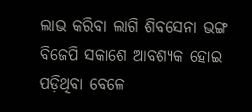ଲାଭ କରିବା ଲାଗି ଶିବସେନା ଭଙ୍ଗ ବିଜେପି ସକାଶେ ଆବଶ୍ୟକ ହୋଇ ପଡ଼ିଥିବା ବେଳେ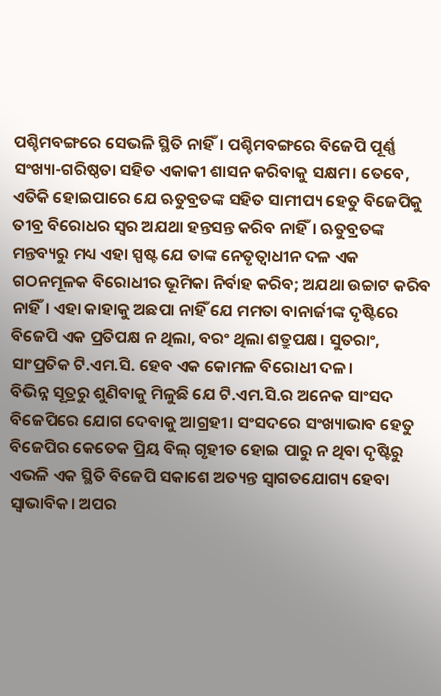ପଶ୍ଚିମବଙ୍ଗରେ ସେଭଳି ସ୍ଥିତି ନାହିଁ। ପଶ୍ଚିମବଙ୍ଗରେ ବିଜେପି ପୂର୍ଣ୍ଣ ସଂଖ୍ୟା-ଗରିଷ୍ଠତା ସହିତ ଏକାକୀ ଶାସନ କରିବାକୁ ସକ୍ଷମ। ତେବେ, ଏତିକି ହୋଇପାରେ ଯେ ଋତୁବ୍ରତଙ୍କ ସହିତ ସାମୀପ୍ୟ ହେତୁ ବିଜେପିକୁ ତୀବ୍ର ବିରୋଧର ସ୍ବର ଅଯଥା ହନ୍ତସନ୍ତ କରିବ ନାହିଁ। ଋତୁବ୍ରତଙ୍କ ମନ୍ତବ୍ୟରୁ ମଧ୍ୟ ଏହା ସ୍ପଷ୍ଟ ଯେ ତାଙ୍କ ନେତୃତ୍ବାଧୀନ ଦଳ ଏକ ଗଠନମୂଳକ ବିରୋଧୀର ଭୂମିକା ନିର୍ବାହ କରିବ; ଅଯଥା ଉଚ୍ଚାଟ କରିବ ନାହିଁ। ଏହା କାହାକୁ ଅଛପା ନାହିଁ ଯେ ମମତା ବାନାର୍ଜୀଙ୍କ ଦୃଷ୍ଟିରେ ବିଜେପି ଏକ ପ୍ରତିପକ୍ଷ ନ ଥିଲା, ବରଂ ଥିଲା ଶତ୍ରୁପକ୍ଷ। ସୁତରାଂ, ସାଂପ୍ରତିକ ଟି.ଏମ.ସି. ହେବ ଏକ କୋମଳ ବିରୋଧୀ ଦଳ।
ବିଭିନ୍ନ ସୂତ୍ରରୁ ଶୁଣିବାକୁ ମିଳୁଛି ଯେ ଟି.ଏମ.ସି.ର ଅନେକ ସାଂସଦ ବିଜେପିରେ ଯୋଗ ଦେବାକୁ ଆଗ୍ରହୀ। ସଂସଦରେ ସଂଖ୍ୟାଭାବ ହେତୁ ବିଜେପିର କେତେକ ପ୍ରିୟ ବିଲ୍‌ ଗୃହୀତ ହୋଇ ପାରୁ ନ ଥିବା ଦୃଷ୍ଟିରୁ ଏଭଳି ଏକ ସ୍ଥିତି ବିଜେପି ସକାଶେ ଅତ୍ୟନ୍ତ ସ୍ବାଗତଯୋଗ୍ୟ ହେବା ସ୍ବାଭାବିକ। ଅପର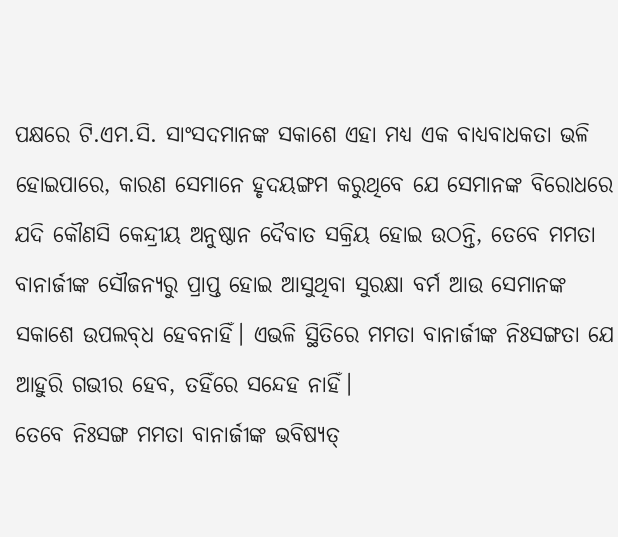ପକ୍ଷରେ ଟି.ଏମ.ସି. ସାଂସଦମାନଙ୍କ ସକାଶେ ଏହା ମଧ୍ୟ ଏକ ବାଧ୍ୟବାଧକତା ଭଳି ହୋଇପାରେ, କାରଣ ସେମାନେ ହୃଦୟଙ୍ଗମ କରୁଥିବେ ଯେ ସେମାନଙ୍କ ବିରୋଧରେ ଯଦି କୌଣସି କେନ୍ଦ୍ରୀୟ ଅନୁଷ୍ଠାନ ଦୈବାତ ସକ୍ରିୟ ହୋଇ ଉଠନ୍ତି, ତେବେ ମମତା ବାନାର୍ଜୀଙ୍କ ସୌଜନ୍ୟରୁ ପ୍ରାପ୍ତ ହୋଇ ଆସୁଥିବା ସୁରକ୍ଷା ବର୍ମ ଆଉ ସେମାନଙ୍କ ସକାଶେ ଉପଲବ୍‌ଧ ହେବନାହିଁ। ଏଭଳି ସ୍ଥିତିରେ ମମତା ବାନାର୍ଜୀଙ୍କ ନିଃସଙ୍ଗତା ଯେ ଆହୁରି ଗଭୀର ହେବ, ତହିଁରେ ସନ୍ଦେହ ନାହିଁ।
ତେବେ ନିଃସଙ୍ଗ ମମତା ବାନାର୍ଜୀଙ୍କ ଭବିଷ୍ୟତ୍‌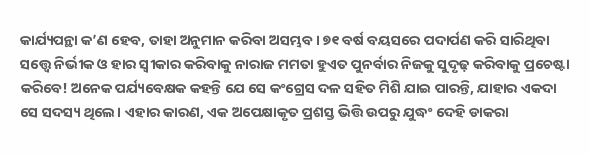କାର୍ଯ୍ୟପନ୍ଥା କ’ଣ ହେବ, ତାହା ଅନୁମାନ କରିବା ଅସମ୍ଭବ। ୭୧ ବର୍ଷ ବୟସରେ ପଦାର୍ପଣ କରି ସାରିଥିବା ସତ୍ତ୍ବେ ନିର୍ଭୀକ ଓ ହାର ସ୍ବୀକାର କରିବାକୁ ନାରାଜ ମମତା‌ ହୁଏତ ପୁନର୍ବାର ନିଜକୁ ସୁଦୃଢ଼ କରିବାକୁ ପ୍ରଚେଷ୍ଟା କରିବେ! ଅନେକ ପର୍ଯ୍ୟବେକ୍ଷକ କହନ୍ତି ଯେ ସେ କଂଗ୍ରେସ ଦଳ ସହିତ ମିଶି ଯାଇ ପାରନ୍ତି, ଯାହାର ଏକଦା ସେ ସଦସ୍ୟ ଥିଲେ। ଏହାର କାରଣ, ଏକ ଅପେକ୍ଷାକୃତ ପ୍ରଶସ୍ତ ଭିତ୍ତି ଉପରୁ ଯୁଦ୍ଧଂ ଦେହି ଡାକରା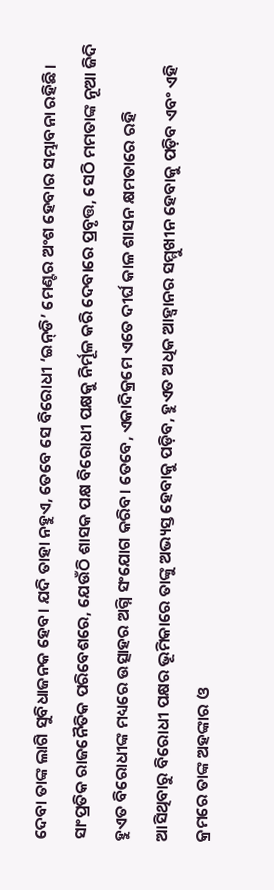ଦେବା ତାଙ୍କ ଲାଗି ସୁବିଧାଜନକ ହେବ। ଯଦି ତାହା ନହୁଏ, ତେବେ ସେ ବିରୋଧୀ ‘ଇନ୍‌ଡି’ ମେଣ୍ଟର ଅଂଶ ହେବାର ସମ୍ଭାବନା ରହିଛି। ସାଂପ୍ରତିକ ରାଜନୈତିକ ପରିବେଶରେ, ଯେଉଁଠି ଶାସକ ପକ୍ଷ ବିରୋଧୀ ପକ୍ଷକୁ ନିର୍ମୂଳ କରି ଦେବାରେ ପ୍ରବୃତ୍ତ, ସେଠି ମମତାଙ୍କ ନୂଆ ଜିଦି ହୁଏତ ବିରୋଧୀଙ୍କ ମଧ୍ୟରେ ଉତ୍ସାହର ଅଗ୍ନି ସଂଯୋଗ କରିବ। ତେବେ, ଏକାଦିକ୍ରମେ ଏତେ ଦୀର୍ଘ କାଳ ଶାସନ କ୍ଷମତାରେ ରହି ଆସିଥିବାରୁ ବିରୋଧୀ ପକ୍ଷର ଭୂମିକାରେ ତାଙ୍କୁ ଅଭ୍ୟସ୍ତ ହେବାକୁ ପଡ଼ିବ, ହୁଏତ ଅଧିକ ଆହ୍ବାନର ସମ୍ମୁଖୀନ ହେବାକୁ ପଡ଼ିବ ଏବଂ ଏହି କ୍ରମରେ ତାଙ୍କ ଅହଙ୍କାର ଓ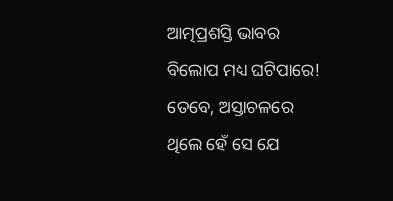ଆତ୍ମପ୍ରଶସ୍ତି ଭାବର ବିଲୋପ ମଧ୍ୟ ଘଟିପାରେ! ତେବେ, ଅସ୍ତାଚଳରେ ଥିଲେ ହେଁ ସେ ଯେ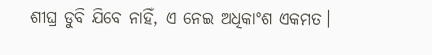ଶୀଘ୍ର ଡୁବି ଯିବେ ନାହିଁ, ଏ ନେଇ ଅଧିକାଂଶ ଏକମତ।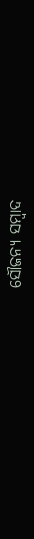ସୌଜନ୍ୟ ସମ୍ବାଦ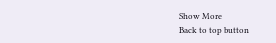Show More
Back to top button